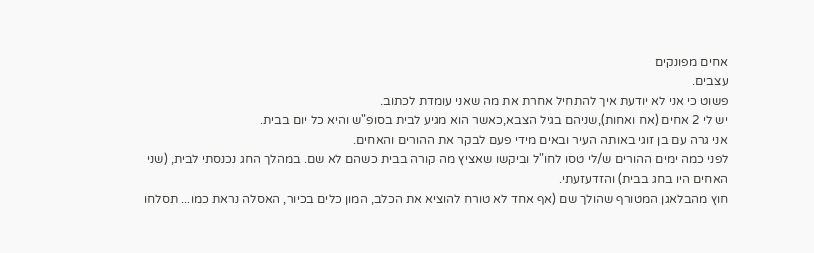אחים מפונקים
עצבים.
פשוט כי אני לא יודעת איך להתחיל אחרת את מה שאני עומדת לכתוב.
יש לי 2 אחים (אח ואחות),שניהם בגיל הצבא,כאשר הוא מגיע לבית בסופ"ש והיא כל יום בבית.
אני גרה עם בן זוגי באותה העיר ובאים מידי פעם לבקר את ההורים והאחים.
לפני כמה ימים ההורים ש/לי טסו לחו"ל וביקשו שאציץ מה קורה בבית כשהם לא שם. במהלך החג נכנסתי לבית, (שני האחים היו בחג בבית) והזדעזעתי.
חוץ מהבלאגן המטורף שהולך שם (אף אחד לא טורח להוציא את הכלב, המון כלים בכיור, האסלה נראת כמו... תסלחו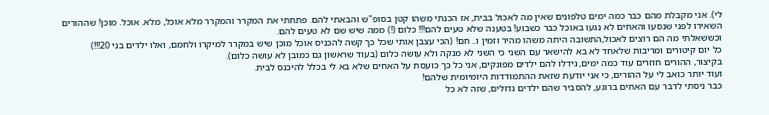לי). אני מקבלת מהם כבר כמה ימים טלפונים שאין מה לאכול בבית, אז הכנתי משהו קטן בסופ"ש והבאתי להם. פתחתי את המקרר והמקרר מלא אוכל, מלא. אוכל. מוכן! שההורים השאירו לפני שנסעו והאחים לא נגעו באוכל כבר כשבוע! בטענה שלא טעים להם!!! כלום (!) ממה שיש שם לא טעים להם.
וכששאלתי מה הם רוצים לאכול,התשובה היתה משהו מהיר וזמין ו.. חם! (הכי עצבן אותי שכל כך קשה להכניס אוכל מוכן שיש במקרר למיקרו ולחמם, ואלו ילדים בני 20!!!)
כל יום קיטורים ומריבות שלאחד לא בא להישאר עם השני כי השני לא מנקה ולא עושה כלום (בעוד שראשון גם כמובן לא עושה כלום).
בקיצור, ההורים חוזרים עוד כמה ימים, גידלו להם ילדים מפונקים, אני כל כך כועסת על האחים שלא בא לי בכלל להיכנס לבית.
ועוד יותר כואב לי על ההורים, כי אני יודעת שזאת ההתמודדות היומיומית שלהם!
כבר ניסתי לדבר עם האחים ברוגע, להסביר שהם ילדים גדולים, שזה לא כל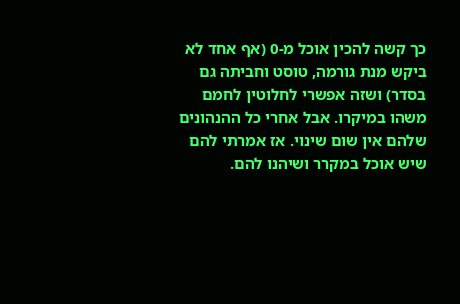כך קשה להכין אוכל מ-0 (אף אחד לא ביקש מנת גורמה, טוסט וחביתה גם בסדר) ושזה אפשרי לחלוטין לחמם משהו במיקרו. אבל אחרי כל ההנהונים שלהם אין שום שינוי. אז אמרתי להם שיש אוכל במקרר ושיהנו להם.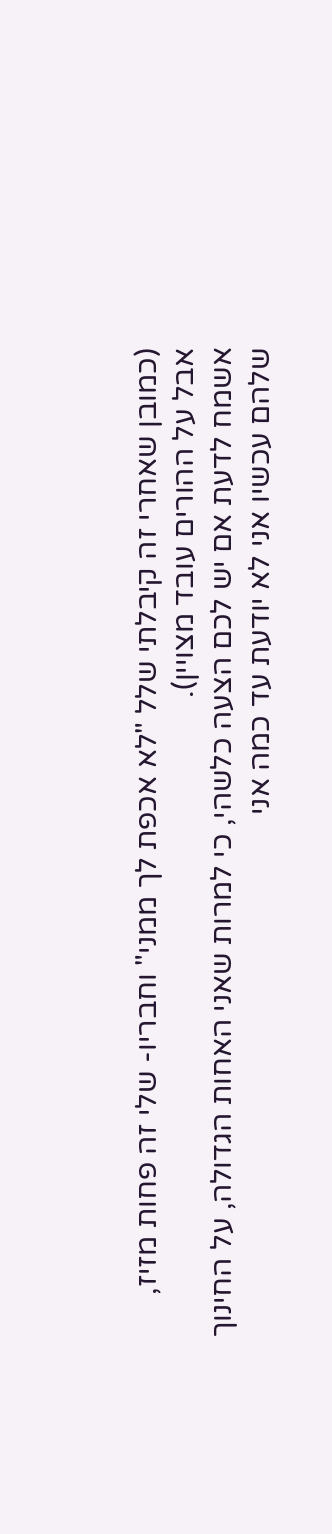(כמובן שאחרי זה קיבלתי שלל "לא אכפת לך ממני" וחבריו- שלי זה פחות מזיז, אבל על ההורים עובד מצויין).
אשמח לדעת אם יש לכם הצעה כלשהי, כי למרות שאני האחות הגדולה, על החינוך שלהם עכשיו אני לא יודעת עד כמה אני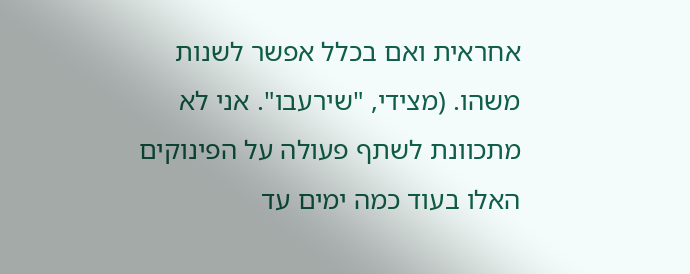אחראית ואם בכלל אפשר לשנות משהו. (מצידי, "שירעבו". אני לא מתכוונת לשתף פעולה על הפינוקים האלו בעוד כמה ימים עד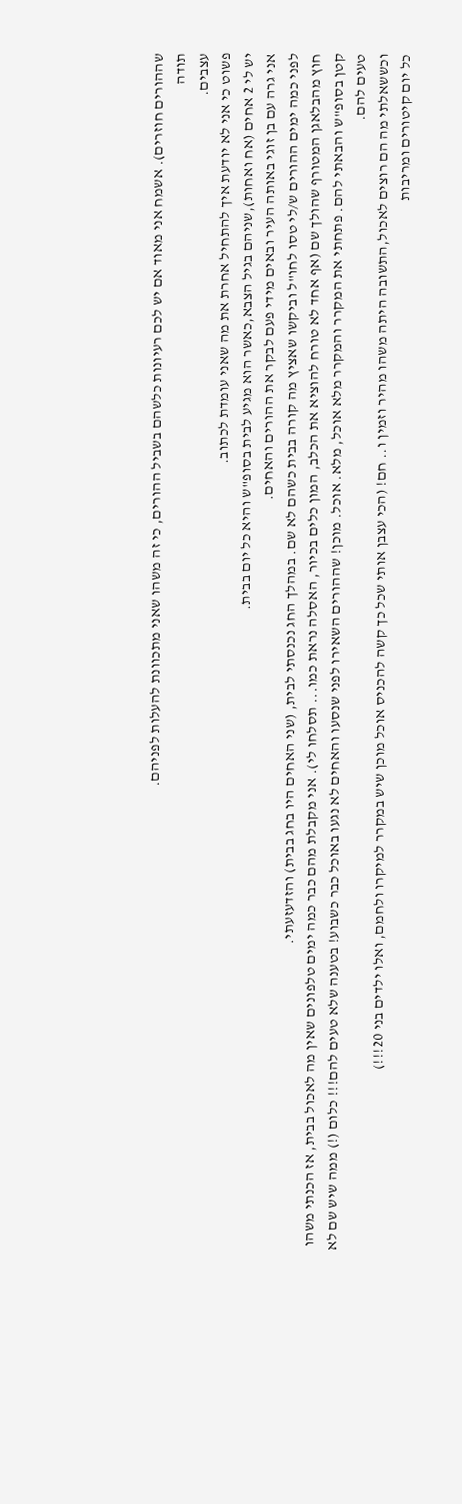שההורים חוזרים). אשמח אני מאוד אם יש לכם רעיונות כלשהם בשביל ההורים, כי זה משהו שאני מתכוונת להעלות לפניהם.
תודה
עצבים.
פשוט כי אני לא יודעת איך להתחיל אחרת את מה שאני עומדת לכתוב.
יש לי 2 אחים (אח ואחות),שניהם בגיל הצבא,כאשר הוא מגיע לבית בסופ"ש והיא כל יום בבית.
אני גרה עם בן זוגי באותה העיר ובאים מידי פעם לבקר את ההורים והאחים.
לפני כמה ימים ההורים ש/לי טסו לחו"ל וביקשו שאציץ מה קורה בבית כשהם לא שם. במהלך החג נכנסתי לבית, (שני האחים היו בחג בבית) והזדעזעתי.
חוץ מהבלאגן המטורף שהולך שם (אף אחד לא טורח להוציא את הכלב, המון כלים בכיור, האסלה נראת כמו... תסלחו לי). אני מקבלת מהם כבר כמה ימים טלפונים שאין מה לאכול בבית, אז הכנתי משהו קטן בסופ"ש והבאתי להם. פתחתי את המקרר והמקרר מלא אוכל, מלא. אוכל. מוכן! שההורים השאירו לפני שנסעו והאחים לא נגעו באוכל כבר כשבוע! בטענה שלא טעים להם!!! כלום (!) ממה שיש שם לא טעים להם.
וכששאלתי מה הם רוצים לאכול,התשובה היתה משהו מהיר וזמין ו.. חם! (הכי עצבן אותי שכל כך קשה להכניס אוכל מוכן שיש במקרר למיקרו ולחמם, ואלו ילדים בני 20!!!)
כל יום קיטורים ומריבות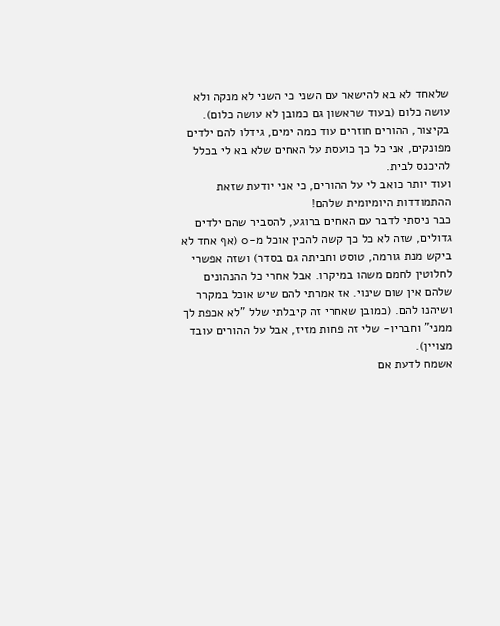שלאחד לא בא להישאר עם השני כי השני לא מנקה ולא עושה כלום (בעוד שראשון גם כמובן לא עושה כלום).
בקיצור, ההורים חוזרים עוד כמה ימים, גידלו להם ילדים מפונקים, אני כל כך כועסת על האחים שלא בא לי בכלל להיכנס לבית.
ועוד יותר כואב לי על ההורים, כי אני יודעת שזאת ההתמודדות היומיומית שלהם!
כבר ניסתי לדבר עם האחים ברוגע, להסביר שהם ילדים גדולים, שזה לא כל כך קשה להכין אוכל מ-0 (אף אחד לא ביקש מנת גורמה, טוסט וחביתה גם בסדר) ושזה אפשרי לחלוטין לחמם משהו במיקרו. אבל אחרי כל ההנהונים שלהם אין שום שינוי. אז אמרתי להם שיש אוכל במקרר ושיהנו להם. (כמובן שאחרי זה קיבלתי שלל "לא אכפת לך ממני" וחבריו- שלי זה פחות מזיז, אבל על ההורים עובד מצויין).
אשמח לדעת אם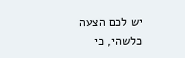יש לכם הצעה כלשהי, כי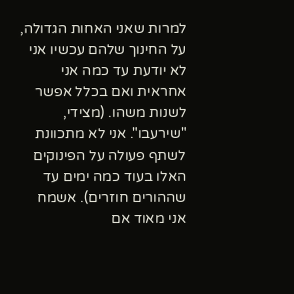למרות שאני האחות הגדולה, על החינוך שלהם עכשיו אני לא יודעת עד כמה אני אחראית ואם בכלל אפשר לשנות משהו. (מצידי, "שירעבו". אני לא מתכוונת לשתף פעולה על הפינוקים האלו בעוד כמה ימים עד שההורים חוזרים). אשמח אני מאוד אם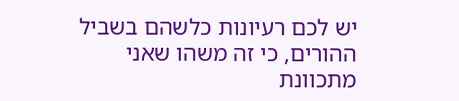יש לכם רעיונות כלשהם בשביל ההורים, כי זה משהו שאני מתכוונת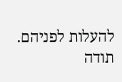להעלות לפניהם.
תודה